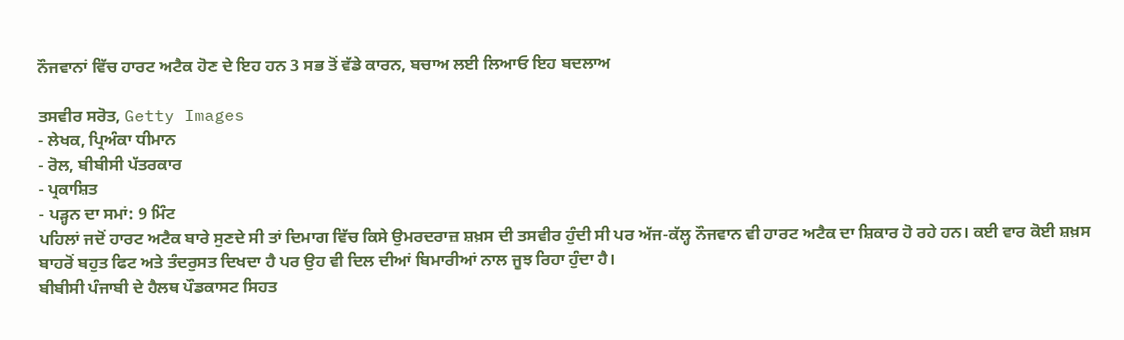ਨੌਜਵਾਨਾਂ ਵਿੱਚ ਹਾਰਟ ਅਟੈਕ ਹੋਣ ਦੇ ਇਹ ਹਨ 3 ਸਭ ਤੋਂ ਵੱਡੇ ਕਾਰਨ, ਬਚਾਅ ਲਈ ਲਿਆਓ ਇਹ ਬਦਲਾਅ

ਤਸਵੀਰ ਸਰੋਤ, Getty Images
- ਲੇਖਕ, ਪ੍ਰਿਅੰਕਾ ਧੀਮਾਨ
- ਰੋਲ, ਬੀਬੀਸੀ ਪੱਤਰਕਾਰ
- ਪ੍ਰਕਾਸ਼ਿਤ
- ਪੜ੍ਹਨ ਦਾ ਸਮਾਂ: 9 ਮਿੰਟ
ਪਹਿਲਾਂ ਜਦੋਂ ਹਾਰਟ ਅਟੈਕ ਬਾਰੇ ਸੁਣਦੇ ਸੀ ਤਾਂ ਦਿਮਾਗ ਵਿੱਚ ਕਿਸੇ ਉਮਰਦਰਾਜ਼ ਸ਼ਖ਼ਸ ਦੀ ਤਸਵੀਰ ਹੁੰਦੀ ਸੀ ਪਰ ਅੱਜ-ਕੱਲ੍ਹ ਨੌਜਵਾਨ ਵੀ ਹਾਰਟ ਅਟੈਕ ਦਾ ਸ਼ਿਕਾਰ ਹੋ ਰਹੇ ਹਨ। ਕਈ ਵਾਰ ਕੋਈ ਸ਼ਖ਼ਸ ਬਾਹਰੋਂ ਬਹੁਤ ਫਿਟ ਅਤੇ ਤੰਦਰੁਸਤ ਦਿਖਦਾ ਹੈ ਪਰ ਉਹ ਵੀ ਦਿਲ ਦੀਆਂ ਬਿਮਾਰੀਆਂ ਨਾਲ ਜੂਝ ਰਿਹਾ ਹੁੰਦਾ ਹੈ।
ਬੀਬੀਸੀ ਪੰਜਾਬੀ ਦੇ ਹੈਲਥ ਪੌਡਕਾਸਟ ਸਿਹਤ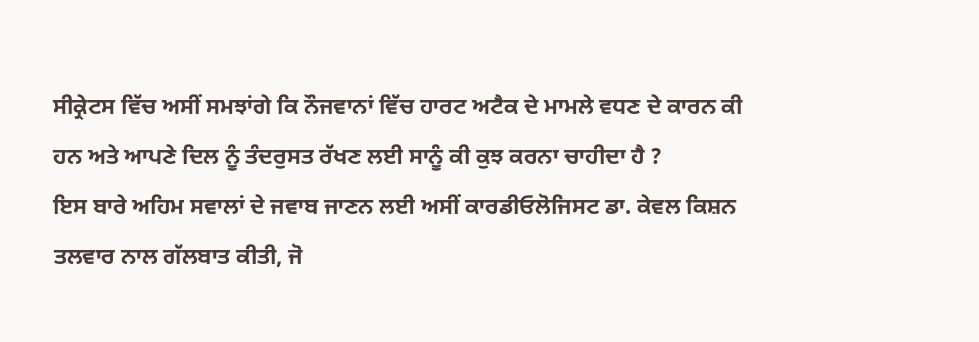ਸੀਕ੍ਰੇਟਸ ਵਿੱਚ ਅਸੀਂ ਸਮਝਾਂਗੇ ਕਿ ਨੌਜਵਾਨਾਂ ਵਿੱਚ ਹਾਰਟ ਅਟੈਕ ਦੇ ਮਾਮਲੇ ਵਧਣ ਦੇ ਕਾਰਨ ਕੀ ਹਨ ਅਤੇ ਆਪਣੇ ਦਿਲ ਨੂੰ ਤੰਦਰੁਸਤ ਰੱਖਣ ਲਈ ਸਾਨੂੰ ਕੀ ਕੁਝ ਕਰਨਾ ਚਾਹੀਦਾ ਹੈ ?
ਇਸ ਬਾਰੇ ਅਹਿਮ ਸਵਾਲਾਂ ਦੇ ਜਵਾਬ ਜਾਣਨ ਲਈ ਅਸੀਂ ਕਾਰਡੀਓਲੋਜਿਸਟ ਡਾ. ਕੇਵਲ ਕਿਸ਼ਨ ਤਲਵਾਰ ਨਾਲ ਗੱਲਬਾਤ ਕੀਤੀ, ਜੋ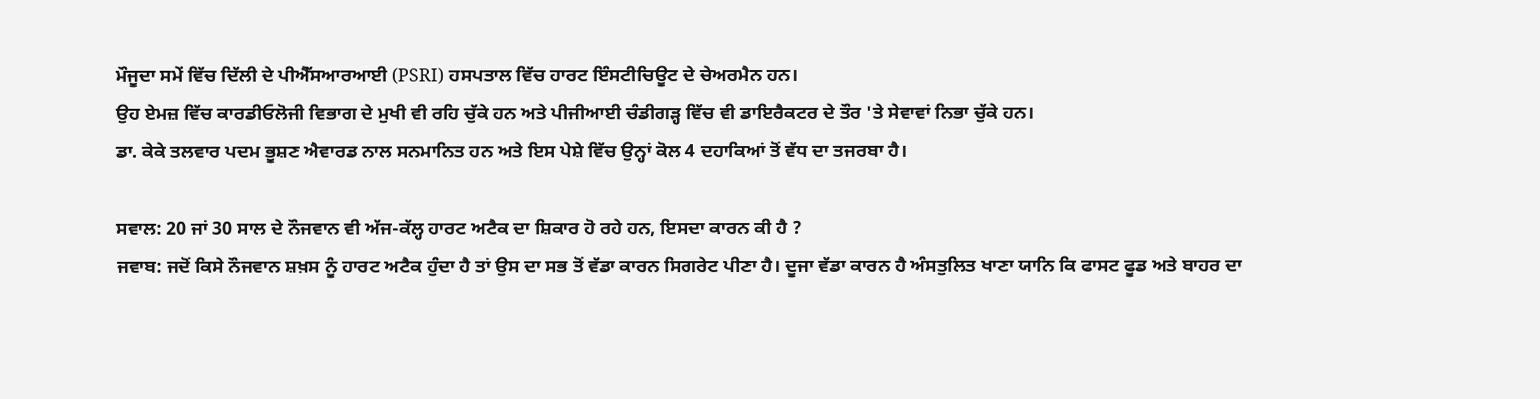ਮੌਜੂਦਾ ਸਮੇਂ ਵਿੱਚ ਦਿੱਲੀ ਦੇ ਪੀਐੱਸਆਰਆਈ (PSRI) ਹਸਪਤਾਲ ਵਿੱਚ ਹਾਰਟ ਇੰਸਟੀਚਿਊਟ ਦੇ ਚੇਅਰਮੈਨ ਹਨ।
ਉਹ ਏਮਜ਼ ਵਿੱਚ ਕਾਰਡੀਓਲੋਜੀ ਵਿਭਾਗ ਦੇ ਮੁਖੀ ਵੀ ਰਹਿ ਚੁੱਕੇ ਹਨ ਅਤੇ ਪੀਜੀਆਈ ਚੰਡੀਗੜ੍ਹ ਵਿੱਚ ਵੀ ਡਾਇਰੈਕਟਰ ਦੇ ਤੌਰ 'ਤੇ ਸੇਵਾਵਾਂ ਨਿਭਾ ਚੁੱਕੇ ਹਨ।
ਡਾ. ਕੇਕੇ ਤਲਵਾਰ ਪਦਮ ਭੂਸ਼ਣ ਐਵਾਰਡ ਨਾਲ ਸਨਮਾਨਿਤ ਹਨ ਅਤੇ ਇਸ ਪੇਸ਼ੇ ਵਿੱਚ ਉਨ੍ਹਾਂ ਕੋਲ 4 ਦਹਾਕਿਆਂ ਤੋਂ ਵੱਧ ਦਾ ਤਜਰਬਾ ਹੈ।

ਸਵਾਲ: 20 ਜਾਂ 30 ਸਾਲ ਦੇ ਨੌਜਵਾਨ ਵੀ ਅੱਜ-ਕੱਲ੍ਹ ਹਾਰਟ ਅਟੈਕ ਦਾ ਸ਼ਿਕਾਰ ਹੋ ਰਹੇ ਹਨ, ਇਸਦਾ ਕਾਰਨ ਕੀ ਹੈ ?
ਜਵਾਬ: ਜਦੋਂ ਕਿਸੇ ਨੌਜਵਾਨ ਸ਼ਖ਼ਸ ਨੂੰ ਹਾਰਟ ਅਟੈਕ ਹੁੰਦਾ ਹੈ ਤਾਂ ਉਸ ਦਾ ਸਭ ਤੋਂ ਵੱਡਾ ਕਾਰਨ ਸਿਗਰੇਟ ਪੀਣਾ ਹੈ। ਦੂਜਾ ਵੱਡਾ ਕਾਰਨ ਹੈ ਅੰਸਤੁਲਿਤ ਖਾਣਾ ਯਾਨਿ ਕਿ ਫਾਸਟ ਫੂਡ ਅਤੇ ਬਾਹਰ ਦਾ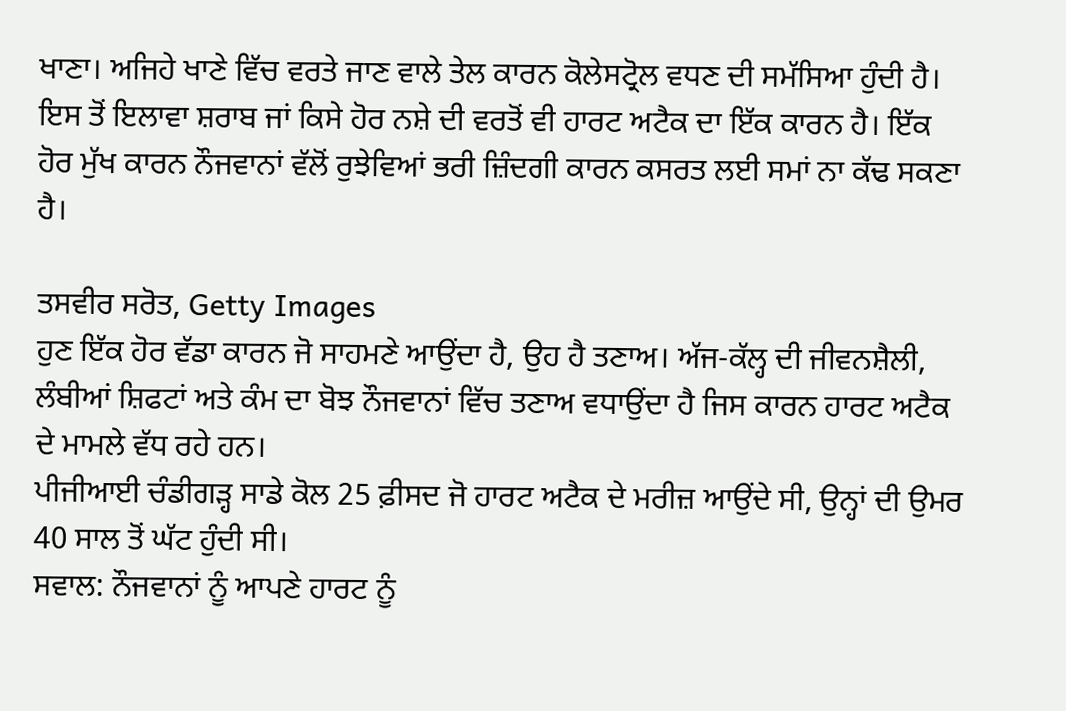ਖਾਣਾ। ਅਜਿਹੇ ਖਾਣੇ ਵਿੱਚ ਵਰਤੇ ਜਾਣ ਵਾਲੇ ਤੇਲ ਕਾਰਨ ਕੋਲੇਸਟ੍ਰੋਲ ਵਧਣ ਦੀ ਸਮੱਸਿਆ ਹੁੰਦੀ ਹੈ। ਇਸ ਤੋਂ ਇਲਾਵਾ ਸ਼ਰਾਬ ਜਾਂ ਕਿਸੇ ਹੋਰ ਨਸ਼ੇ ਦੀ ਵਰਤੋਂ ਵੀ ਹਾਰਟ ਅਟੈਕ ਦਾ ਇੱਕ ਕਾਰਨ ਹੈ। ਇੱਕ ਹੋਰ ਮੁੱਖ ਕਾਰਨ ਨੌਜਵਾਨਾਂ ਵੱਲੋਂ ਰੁਝੇਵਿਆਂ ਭਰੀ ਜ਼ਿੰਦਗੀ ਕਾਰਨ ਕਸਰਤ ਲਈ ਸਮਾਂ ਨਾ ਕੱਢ ਸਕਣਾ ਹੈ।

ਤਸਵੀਰ ਸਰੋਤ, Getty Images
ਹੁਣ ਇੱਕ ਹੋਰ ਵੱਡਾ ਕਾਰਨ ਜੋ ਸਾਹਮਣੇ ਆਉਂਦਾ ਹੈ, ਉਹ ਹੈ ਤਣਾਅ। ਅੱਜ-ਕੱਲ੍ਹ ਦੀ ਜੀਵਨਸ਼ੈਲੀ, ਲੰਬੀਆਂ ਸ਼ਿਫਟਾਂ ਅਤੇ ਕੰਮ ਦਾ ਬੋਝ ਨੌਜਵਾਨਾਂ ਵਿੱਚ ਤਣਾਅ ਵਧਾਉਂਦਾ ਹੈ ਜਿਸ ਕਾਰਨ ਹਾਰਟ ਅਟੈਕ ਦੇ ਮਾਮਲੇ ਵੱਧ ਰਹੇ ਹਨ।
ਪੀਜੀਆਈ ਚੰਡੀਗੜ੍ਹ ਸਾਡੇ ਕੋਲ 25 ਫ਼ੀਸਦ ਜੋ ਹਾਰਟ ਅਟੈਕ ਦੇ ਮਰੀਜ਼ ਆਉਂਦੇ ਸੀ, ਉਨ੍ਹਾਂ ਦੀ ਉਮਰ 40 ਸਾਲ ਤੋਂ ਘੱਟ ਹੁੰਦੀ ਸੀ।
ਸਵਾਲ: ਨੌਜਵਾਨਾਂ ਨੂੰ ਆਪਣੇ ਹਾਰਟ ਨੂੰ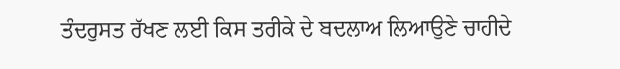ਤੰਦਰੁਸਤ ਰੱਖਣ ਲਈ ਕਿਸ ਤਰੀਕੇ ਦੇ ਬਦਲਾਅ ਲਿਆਉਣੇ ਚਾਹੀਦੇ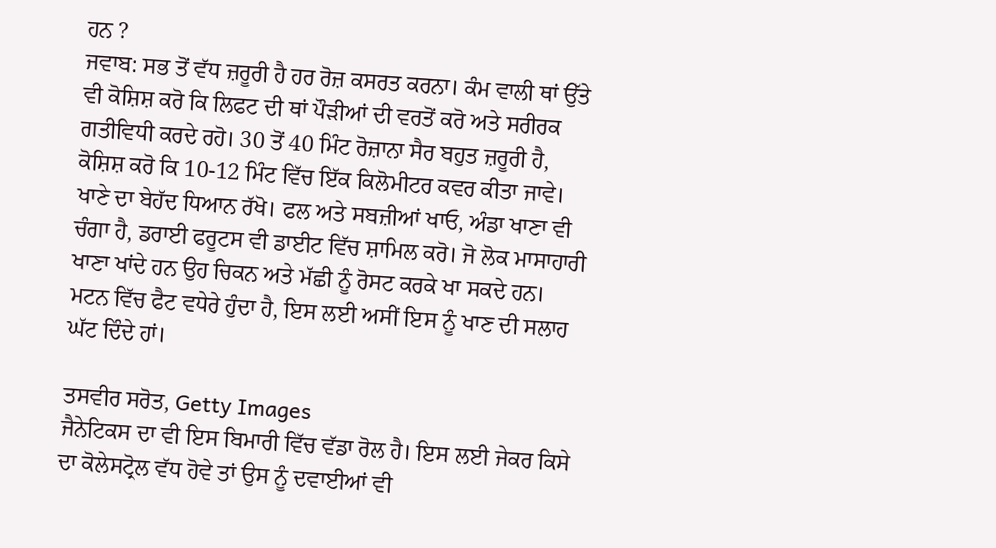ਹਨ ?
ਜਵਾਬ: ਸਭ ਤੋਂ ਵੱਧ ਜ਼ਰੂਰੀ ਹੈ ਹਰ ਰੋਜ਼ ਕਸਰਤ ਕਰਨਾ। ਕੰਮ ਵਾਲੀ ਥਾਂ ਉੱਤੇ ਵੀ ਕੋਸ਼ਿਸ਼ ਕਰੋ ਕਿ ਲਿਫਟ ਦੀ ਥਾਂ ਪੌੜੀਆਂ ਦੀ ਵਰਤੋਂ ਕਰੋ ਅਤੇ ਸਰੀਰਕ ਗਤੀਵਿਧੀ ਕਰਦੇ ਰਹੋ। 30 ਤੋਂ 40 ਮਿੰਟ ਰੋਜ਼ਾਨਾ ਸੈਰ ਬਹੁਤ ਜ਼ਰੂਰੀ ਹੈ, ਕੋਸ਼ਿਸ਼ ਕਰੋ ਕਿ 10-12 ਮਿੰਟ ਵਿੱਚ ਇੱਕ ਕਿਲੋਮੀਟਰ ਕਵਰ ਕੀਤਾ ਜਾਵੇ।
ਖਾਣੇ ਦਾ ਬੇਹੱਦ ਧਿਆਨ ਰੱਖੋ। ਫਲ ਅਤੇ ਸਬਜ਼ੀਆਂ ਖਾਓ, ਅੰਡਾ ਖਾਣਾ ਵੀ ਚੰਗਾ ਹੈ, ਡਰਾਈ ਫਰੂਟਸ ਵੀ ਡਾਈਟ ਵਿੱਚ ਸ਼ਾਮਿਲ ਕਰੋ। ਜੋ ਲੋਕ ਮਾਸਾਹਾਰੀ ਖਾਣਾ ਖਾਂਦੇ ਹਨ ਉਹ ਚਿਕਨ ਅਤੇ ਮੱਛੀ ਨੂੰ ਰੋਸਟ ਕਰਕੇ ਖਾ ਸਕਦੇ ਹਨ। ਮਟਨ ਵਿੱਚ ਫੈਟ ਵਧੇਰੇ ਹੁੰਦਾ ਹੈ, ਇਸ ਲਈ ਅਸੀਂ ਇਸ ਨੂੰ ਖਾਣ ਦੀ ਸਲਾਹ ਘੱਟ ਦਿੰਦੇ ਹਾਂ।

ਤਸਵੀਰ ਸਰੋਤ, Getty Images
ਜੈਨੇਟਿਕਸ ਦਾ ਵੀ ਇਸ ਬਿਮਾਰੀ ਵਿੱਚ ਵੱਡਾ ਰੋਲ ਹੈ। ਇਸ ਲਈ ਜੇਕਰ ਕਿਸੇ ਦਾ ਕੋਲੇਸਟ੍ਰੋਲ ਵੱਧ ਹੋਵੇ ਤਾਂ ਉਸ ਨੂੰ ਦਵਾਈਆਂ ਵੀ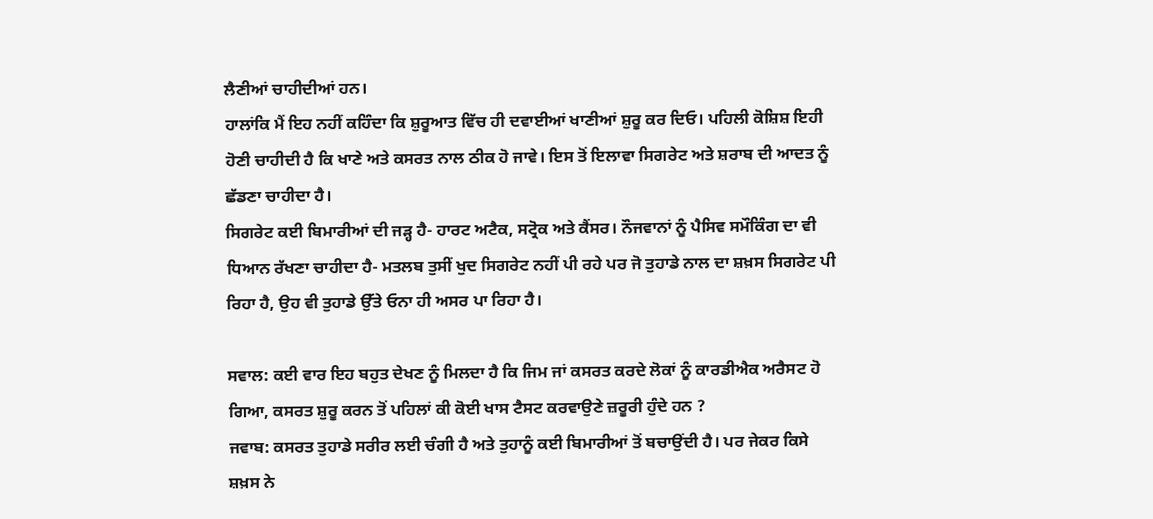ਲੈਣੀਆਂ ਚਾਹੀਦੀਆਂ ਹਨ।
ਹਾਲਾਂਕਿ ਮੈਂ ਇਹ ਨਹੀਂ ਕਹਿੰਦਾ ਕਿ ਸ਼ੁਰੂਆਤ ਵਿੱਚ ਹੀ ਦਵਾਈਆਂ ਖਾਣੀਆਂ ਸ਼ੁਰੂ ਕਰ ਦਿਓ। ਪਹਿਲੀ ਕੋਸ਼ਿਸ਼ ਇਹੀ ਹੋਣੀ ਚਾਹੀਦੀ ਹੈ ਕਿ ਖਾਣੇ ਅਤੇ ਕਸਰਤ ਨਾਲ ਠੀਕ ਹੋ ਜਾਵੇ। ਇਸ ਤੋਂ ਇਲਾਵਾ ਸਿਗਰੇਟ ਅਤੇ ਸ਼ਰਾਬ ਦੀ ਆਦਤ ਨੂੰ ਛੱਡਣਾ ਚਾਹੀਦਾ ਹੈ।
ਸਿਗਰੇਟ ਕਈ ਬਿਮਾਰੀਆਂ ਦੀ ਜੜ੍ਹ ਹੈ- ਹਾਰਟ ਅਟੈਕ, ਸਟ੍ਰੋਕ ਅਤੇ ਕੈਂਸਰ। ਨੌਜਵਾਨਾਂ ਨੂੰ ਪੈਸਿਵ ਸਮੌਕਿੰਗ ਦਾ ਵੀ ਧਿਆਨ ਰੱਖਣਾ ਚਾਹੀਦਾ ਹੈ- ਮਤਲਬ ਤੁਸੀਂ ਖੁਦ ਸਿਗਰੇਟ ਨਹੀਂ ਪੀ ਰਹੇ ਪਰ ਜੋ ਤੁਹਾਡੇ ਨਾਲ ਦਾ ਸ਼ਖ਼ਸ ਸਿਗਰੇਟ ਪੀ ਰਿਹਾ ਹੈ, ਉਹ ਵੀ ਤੁਹਾਡੇ ਉੱਤੇ ਓਨਾ ਹੀ ਅਸਰ ਪਾ ਰਿਹਾ ਹੈ।

ਸਵਾਲ: ਕਈ ਵਾਰ ਇਹ ਬਹੁਤ ਦੇਖਣ ਨੂੰ ਮਿਲਦਾ ਹੈ ਕਿ ਜਿਮ ਜਾਂ ਕਸਰਤ ਕਰਦੇ ਲੋਕਾਂ ਨੂੰ ਕਾਰਡੀਐਕ ਅਰੈਸਟ ਹੋ ਗਿਆ, ਕਸਰਤ ਸ਼ੁਰੂ ਕਰਨ ਤੋਂ ਪਹਿਲਾਂ ਕੀ ਕੋਈ ਖਾਸ ਟੈਸਟ ਕਰਵਾਉਣੇ ਜ਼ਰੂਰੀ ਹੁੰਦੇ ਹਨ ?
ਜਵਾਬ: ਕਸਰਤ ਤੁਹਾਡੇ ਸਰੀਰ ਲਈ ਚੰਗੀ ਹੈ ਅਤੇ ਤੁਹਾਨੂੰ ਕਈ ਬਿਮਾਰੀਆਂ ਤੋਂ ਬਚਾਉਂਦੀ ਹੈ। ਪਰ ਜੇਕਰ ਕਿਸੇ ਸ਼ਖ਼ਸ ਨੇ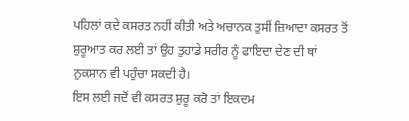ਪਹਿਲਾਂ ਕਦੇ ਕਸਰਤ ਨਹੀਂ ਕੀਤੀ ਅਤੇ ਅਚਾਨਕ ਤੁਸੀਂ ਜ਼ਿਆਦਾ ਕਸਰਤ ਤੋਂ ਸ਼ੁਰੂਆਤ ਕਰ ਲਈ ਤਾਂ ਉਹ ਤੁਹਾਡੇ ਸਰੀਰ ਨੂੰ ਫਾਇਦਾ ਦੇਣ ਦੀ ਥਾਂ ਨੁਕਸਾਨ ਵੀ ਪਹੁੰਚਾ ਸਕਦੀ ਹੈ।
ਇਸ ਲਈ ਜਦੋਂ ਵੀ ਕਸਰਤ ਸ਼ੁਰੂ ਕਰੋ ਤਾਂ ਇਕਦਮ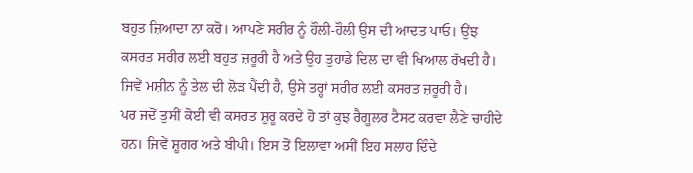ਬਹੁਤ ਜ਼ਿਆਦਾ ਨਾ ਕਰੋ। ਆਪਣੇ ਸਰੀਰ ਨੂੰ ਹੌਲੀ-ਹੌਲੀ ਉਸ ਦੀ ਆਦਤ ਪਾਓ। ਉਂਝ ਕਸਰਤ ਸਰੀਰ ਲਈ ਬਹੁਤ ਜ਼ਰੂਰੀ ਹੈ ਅਤੇ ਉਹ ਤੁਹਾਡੇ ਦਿਲ ਦਾ ਵੀ ਖਿਆਲ ਰੱਖਦੀ ਹੈ। ਜਿਵੇਂ ਮਸ਼ੀਨ ਨੂੰ ਤੇਲ ਦੀ ਲੋੜ ਪੈਂਦੀ ਹੈ, ਉਸੇ ਤਰ੍ਹਾਂ ਸਰੀਰ ਲਈ ਕਸਰਤ ਜ਼ਰੂਰੀ ਹੈ।
ਪਰ ਜਦੋਂ ਤੁਸੀਂ ਕੋਈ ਵੀ ਕਸਰਤ ਸ਼ੁਰੂ ਕਰਦੇ ਹੋ ਤਾਂ ਕੁਝ ਰੈਗੂਲਰ ਟੈਸਟ ਕਰਵਾ ਲੈਣੇ ਚਾਹੀਦੇ ਹਨ। ਜਿਵੇਂ ਸ਼ੂਗਰ ਅਤੇ ਬੀਪੀ। ਇਸ ਤੋਂ ਇਲਾਵਾ ਅਸੀਂ ਇਹ ਸਲਾਹ ਦਿੰਦੇ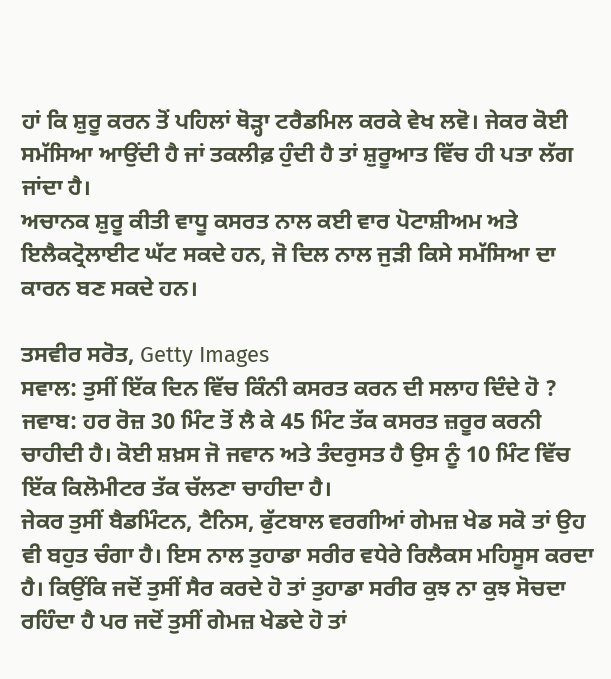ਹਾਂ ਕਿ ਸ਼ੁਰੂ ਕਰਨ ਤੋਂ ਪਹਿਲਾਂ ਥੋੜ੍ਹਾ ਟਰੈਡਮਿਲ ਕਰਕੇ ਵੇਖ ਲਵੋ। ਜੇਕਰ ਕੋਈ ਸਮੱਸਿਆ ਆਉਂਦੀ ਹੈ ਜਾਂ ਤਕਲੀਫ਼ ਹੁੰਦੀ ਹੈ ਤਾਂ ਸ਼ੁਰੂਆਤ ਵਿੱਚ ਹੀ ਪਤਾ ਲੱਗ ਜਾਂਦਾ ਹੈ।
ਅਚਾਨਕ ਸ਼ੁਰੂ ਕੀਤੀ ਵਾਧੂ ਕਸਰਤ ਨਾਲ ਕਈ ਵਾਰ ਪੋਟਾਸ਼ੀਅਮ ਅਤੇ ਇਲੈਕਟ੍ਰੋਲਾਈਟ ਘੱਟ ਸਕਦੇ ਹਨ, ਜੋ ਦਿਲ ਨਾਲ ਜੁੜੀ ਕਿਸੇ ਸਮੱਸਿਆ ਦਾ ਕਾਰਨ ਬਣ ਸਕਦੇ ਹਨ।

ਤਸਵੀਰ ਸਰੋਤ, Getty Images
ਸਵਾਲ: ਤੁਸੀਂ ਇੱਕ ਦਿਨ ਵਿੱਚ ਕਿੰਨੀ ਕਸਰਤ ਕਰਨ ਦੀ ਸਲਾਹ ਦਿੰਦੇ ਹੋ ?
ਜਵਾਬ: ਹਰ ਰੋਜ਼ 30 ਮਿੰਟ ਤੋਂ ਲੈ ਕੇ 45 ਮਿੰਟ ਤੱਕ ਕਸਰਤ ਜ਼ਰੂਰ ਕਰਨੀ ਚਾਹੀਦੀ ਹੈ। ਕੋਈ ਸ਼ਖ਼ਸ ਜੋ ਜਵਾਨ ਅਤੇ ਤੰਦਰੁਸਤ ਹੈ ਉਸ ਨੂੰ 10 ਮਿੰਟ ਵਿੱਚ ਇੱਕ ਕਿਲੋਮੀਟਰ ਤੱਕ ਚੱਲਣਾ ਚਾਹੀਦਾ ਹੈ।
ਜੇਕਰ ਤੁਸੀਂ ਬੈਡਮਿੰਟਨ, ਟੈਨਿਸ, ਫੁੱਟਬਾਲ ਵਰਗੀਆਂ ਗੇਮਜ਼ ਖੇਡ ਸਕੋ ਤਾਂ ਉਹ ਵੀ ਬਹੁਤ ਚੰਗਾ ਹੈ। ਇਸ ਨਾਲ ਤੁਹਾਡਾ ਸਰੀਰ ਵਧੇਰੇ ਰਿਲੈਕਸ ਮਹਿਸੂਸ ਕਰਦਾ ਹੈ। ਕਿਉਂਕਿ ਜਦੋਂ ਤੁਸੀਂ ਸੈਰ ਕਰਦੇ ਹੋ ਤਾਂ ਤੁਹਾਡਾ ਸਰੀਰ ਕੁਝ ਨਾ ਕੁਝ ਸੋਚਦਾ ਰਹਿੰਦਾ ਹੈ ਪਰ ਜਦੋਂ ਤੁਸੀਂ ਗੇਮਜ਼ ਖੇਡਦੇ ਹੋ ਤਾਂ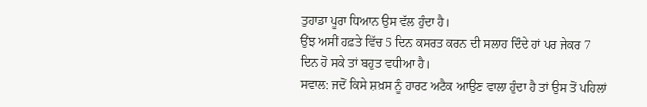ਤੁਹਾਡਾ ਪੂਰਾ ਧਿਆਨ ਉਸ ਵੱਲ ਹੁੰਦਾ ਹੈ।
ਉਂਝ ਅਸੀਂ ਹਫ਼ਤੇ ਵਿੱਚ 5 ਦਿਨ ਕਸਰਤ ਕਰਨ ਦੀ ਸਲਾਹ ਦਿੰਦੇ ਹਾਂ ਪਰ ਜੇਕਰ 7 ਦਿਨ ਹੋ ਸਕੇ ਤਾਂ ਬਹੁਤ ਵਧੀਆ ਹੈ।
ਸਵਾਲ: ਜਦੋਂ ਕਿਸੇ ਸ਼ਖ਼ਸ ਨੂੰ ਹਾਰਟ ਅਟੈਕ ਆਉਣ ਵਾਲਾ ਹੁੰਦਾ ਹੈ ਤਾਂ ਉਸ ਤੋਂ ਪਹਿਲਾਂ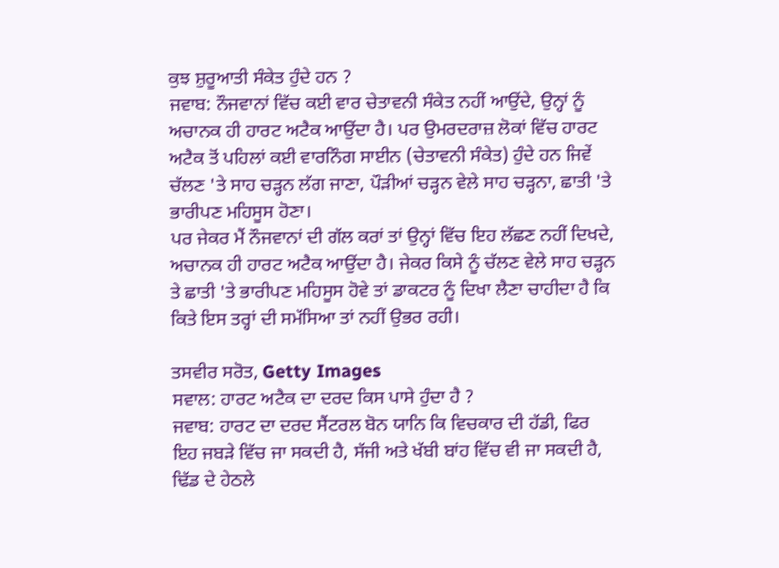ਕੁਝ ਸ਼ੁਰੂਆਤੀ ਸੰਕੇਤ ਹੁੰਦੇ ਹਨ ?
ਜਵਾਬ: ਨੌਜਵਾਨਾਂ ਵਿੱਚ ਕਈ ਵਾਰ ਚੇਤਾਵਨੀ ਸੰਕੇਤ ਨਹੀਂ ਆਉਂਦੇ, ਉਨ੍ਹਾਂ ਨੂੰ ਅਚਾਨਕ ਹੀ ਹਾਰਟ ਅਟੈਕ ਆਉਂਦਾ ਹੈ। ਪਰ ਉਮਰਦਰਾਜ਼ ਲੋਕਾਂ ਵਿੱਚ ਹਾਰਟ ਅਟੈਕ ਤੋਂ ਪਹਿਲਾਂ ਕਈ ਵਾਰਨਿੰਗ ਸਾਈਨ (ਚੇਤਾਵਨੀ ਸੰਕੇਤ) ਹੁੰਦੇ ਹਨ ਜਿਵੇਂ ਚੱਲਣ 'ਤੇ ਸਾਹ ਚੜ੍ਹਨ ਲੱਗ ਜਾਣਾ, ਪੌੜੀਆਂ ਚੜ੍ਹਨ ਵੇਲੇ ਸਾਹ ਚੜ੍ਹਨਾ, ਛਾਤੀ 'ਤੇ ਭਾਰੀਪਣ ਮਹਿਸੂਸ ਹੋਣਾ।
ਪਰ ਜੇਕਰ ਮੈਂ ਨੌਜਵਾਨਾਂ ਦੀ ਗੱਲ ਕਰਾਂ ਤਾਂ ਉਨ੍ਹਾਂ ਵਿੱਚ ਇਹ ਲੱਛਣ ਨਹੀਂ ਦਿਖਦੇ, ਅਚਾਨਕ ਹੀ ਹਾਰਟ ਅਟੈਕ ਆਉਂਦਾ ਹੈ। ਜੇਕਰ ਕਿਸੇ ਨੂੰ ਚੱਲਣ ਵੇਲੇ ਸਾਹ ਚੜ੍ਹਨ ਤੇ ਛਾਤੀ 'ਤੇ ਭਾਰੀਪਣ ਮਹਿਸੂਸ ਹੋਵੇ ਤਾਂ ਡਾਕਟਰ ਨੂੰ ਦਿਖਾ ਲੈਣਾ ਚਾਹੀਦਾ ਹੈ ਕਿ ਕਿਤੇ ਇਸ ਤਰ੍ਹਾਂ ਦੀ ਸਮੱਸਿਆ ਤਾਂ ਨਹੀਂ ਉਭਰ ਰਹੀ।

ਤਸਵੀਰ ਸਰੋਤ, Getty Images
ਸਵਾਲ: ਹਾਰਟ ਅਟੈਕ ਦਾ ਦਰਦ ਕਿਸ ਪਾਸੇ ਹੁੰਦਾ ਹੈ ?
ਜਵਾਬ: ਹਾਰਟ ਦਾ ਦਰਦ ਸੈਂਟਰਲ ਬੋਨ ਯਾਨਿ ਕਿ ਵਿਚਕਾਰ ਦੀ ਹੱਡੀ, ਫਿਰ ਇਹ ਜਬੜੇ ਵਿੱਚ ਜਾ ਸਕਦੀ ਹੈ, ਸੱਜੀ ਅਤੇ ਖੱਬੀ ਬਾਂਹ ਵਿੱਚ ਵੀ ਜਾ ਸਕਦੀ ਹੈ, ਢਿੱਡ ਦੇ ਹੇਠਲੇ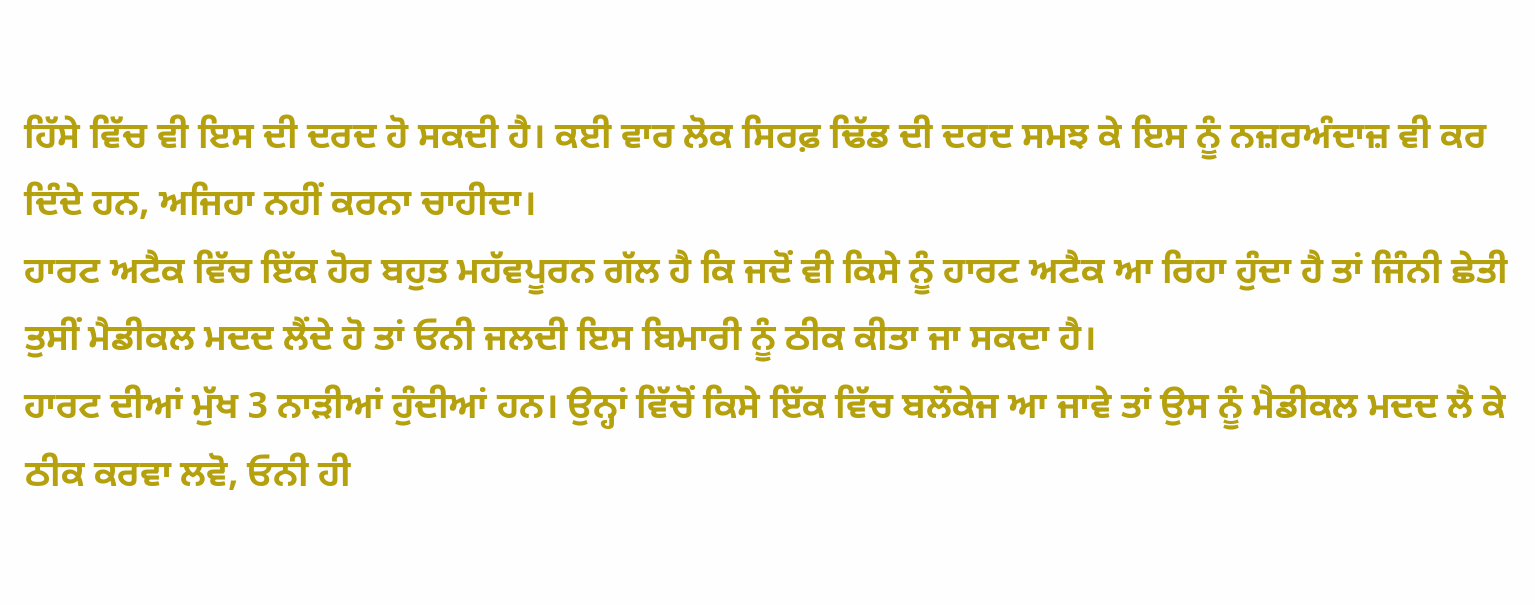ਹਿੱਸੇ ਵਿੱਚ ਵੀ ਇਸ ਦੀ ਦਰਦ ਹੋ ਸਕਦੀ ਹੈ। ਕਈ ਵਾਰ ਲੋਕ ਸਿਰਫ਼ ਢਿੱਡ ਦੀ ਦਰਦ ਸਮਝ ਕੇ ਇਸ ਨੂੰ ਨਜ਼ਰਅੰਦਾਜ਼ ਵੀ ਕਰ ਦਿੰਦੇ ਹਨ, ਅਜਿਹਾ ਨਹੀਂ ਕਰਨਾ ਚਾਹੀਦਾ।
ਹਾਰਟ ਅਟੈਕ ਵਿੱਚ ਇੱਕ ਹੋਰ ਬਹੁਤ ਮਹੱਵਪੂਰਨ ਗੱਲ ਹੈ ਕਿ ਜਦੋਂ ਵੀ ਕਿਸੇ ਨੂੰ ਹਾਰਟ ਅਟੈਕ ਆ ਰਿਹਾ ਹੁੰਦਾ ਹੈ ਤਾਂ ਜਿੰਨੀ ਛੇਤੀ ਤੁਸੀਂ ਮੈਡੀਕਲ ਮਦਦ ਲੈਂਦੇ ਹੋ ਤਾਂ ਓਨੀ ਜਲਦੀ ਇਸ ਬਿਮਾਰੀ ਨੂੰ ਠੀਕ ਕੀਤਾ ਜਾ ਸਕਦਾ ਹੈ।
ਹਾਰਟ ਦੀਆਂ ਮੁੱਖ 3 ਨਾੜੀਆਂ ਹੁੰਦੀਆਂ ਹਨ। ਉਨ੍ਹਾਂ ਵਿੱਚੋਂ ਕਿਸੇ ਇੱਕ ਵਿੱਚ ਬਲੌਕੇਜ ਆ ਜਾਵੇ ਤਾਂ ਉਸ ਨੂੰ ਮੈਡੀਕਲ ਮਦਦ ਲੈ ਕੇ ਠੀਕ ਕਰਵਾ ਲਵੋ, ਓਨੀ ਹੀ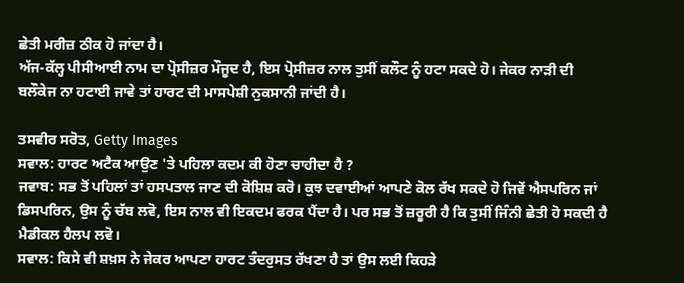ਛੇਤੀ ਮਰੀਜ਼ ਠੀਕ ਹੋ ਜਾਂਦਾ ਹੈ।
ਅੱਜ-ਕੱਲ੍ਹ ਪੀਸੀਆਈ ਨਾਮ ਦਾ ਪ੍ਰੋਸੀਜ਼ਰ ਮੌਜੂਦ ਹੈ, ਇਸ ਪ੍ਰੋਸੀਜ਼ਰ ਨਾਲ ਤੁਸੀਂ ਕਲੌਟ ਨੂੰ ਹਟਾ ਸਕਦੇ ਹੋ। ਜੇਕਰ ਨਾੜੀ ਦੀ ਬਲੌਕੇਜ ਨਾ ਹਟਾਈ ਜਾਵੇ ਤਾਂ ਹਾਰਟ ਦੀ ਮਾਸਪੇਸ਼ੀ ਨੁਕਸਾਨੀ ਜਾਂਦੀ ਹੈ।

ਤਸਵੀਰ ਸਰੋਤ, Getty Images
ਸਵਾਲ: ਹਾਰਟ ਅਟੈਕ ਆਉਣ 'ਤੇ ਪਹਿਲਾ ਕਦਮ ਕੀ ਹੋਣਾ ਚਾਹੀਦਾ ਹੈ ?
ਜਵਾਬ: ਸਭ ਤੋਂ ਪਹਿਲਾਂ ਤਾਂ ਹਸਪਤਾਲ ਜਾਣ ਦੀ ਕੋਸ਼ਿਸ਼ ਕਰੋ। ਕੁਝ ਦਵਾਈਆਂ ਆਪਣੇ ਕੋਲ ਰੱਖ ਸਕਦੇ ਹੋ ਜਿਵੇਂ ਐਸਪਰਿਨ ਜਾਂ ਡਿਸਪਰਿਨ, ਉਸ ਨੂੰ ਚੱਬ ਲਵੋ, ਇਸ ਨਾਲ ਵੀ ਇਕਦਮ ਫਰਕ ਪੈਂਦਾ ਹੈ। ਪਰ ਸਭ ਤੋਂ ਜ਼ਰੂਰੀ ਹੈ ਕਿ ਤੁਸੀਂ ਜਿੰਨੀ ਛੇਤੀ ਹੋ ਸਕਦੀ ਹੈ ਮੈਡੀਕਲ ਹੈਲਪ ਲਵੋ।
ਸਵਾਲ: ਕਿਸੇ ਵੀ ਸ਼ਖ਼ਸ ਨੇ ਜੇਕਰ ਆਪਣਾ ਹਾਰਟ ਤੰਦਰੁਸਤ ਰੱਖਣਾ ਹੈ ਤਾਂ ਉਸ ਲਈ ਕਿਹੜੇ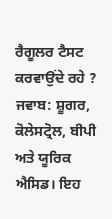ਰੈਗੂਲਰ ਟੈਸਟ ਕਰਵਾਉਂਦੇ ਰਹੇ ?
ਜਵਾਬ: ਸ਼ੂਗਰ, ਕੋਲੇਸਟ੍ਰੋਲ, ਬੀਪੀ ਅਤੇ ਯੂਰਿਕ ਐਸਿਡ। ਇਹ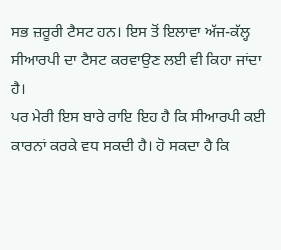ਸਭ ਜ਼ਰੂਰੀ ਟੈਸਟ ਹਨ। ਇਸ ਤੋਂ ਇਲਾਵਾ ਅੱਜ-ਕੱਲ੍ਹ ਸੀਆਰਪੀ ਦਾ ਟੈਸਟ ਕਰਵਾਉਣ ਲਈ ਵੀ ਕਿਹਾ ਜਾਂਦਾ ਹੈ।
ਪਰ ਮੇਰੀ ਇਸ ਬਾਰੇ ਰਾਇ ਇਹ ਹੈ ਕਿ ਸੀਆਰਪੀ ਕਈ ਕਾਰਨਾਂ ਕਰਕੇ ਵਧ ਸਕਦੀ ਹੈ। ਹੋ ਸਕਦਾ ਹੈ ਕਿ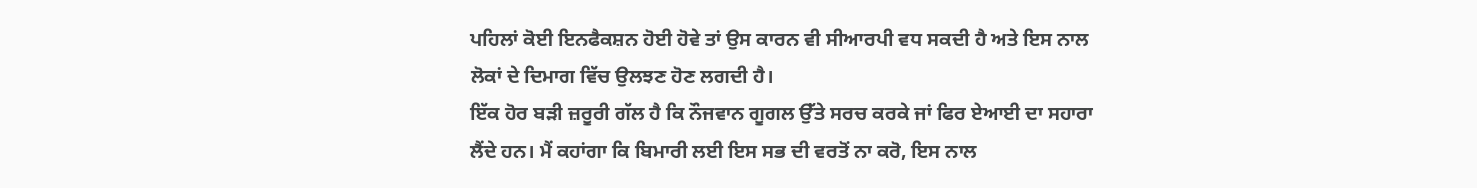ਪਹਿਲਾਂ ਕੋਈ ਇਨਫੈਕਸ਼ਨ ਹੋਈ ਹੋਵੇ ਤਾਂ ਉਸ ਕਾਰਨ ਵੀ ਸੀਆਰਪੀ ਵਧ ਸਕਦੀ ਹੈ ਅਤੇ ਇਸ ਨਾਲ ਲੋਕਾਂ ਦੇ ਦਿਮਾਗ ਵਿੱਚ ਉਲਝਣ ਹੋਣ ਲਗਦੀ ਹੈ।
ਇੱਕ ਹੋਰ ਬੜੀ ਜ਼ਰੂਰੀ ਗੱਲ ਹੈ ਕਿ ਨੌਜਵਾਨ ਗੂਗਲ ਉੱਤੇ ਸਰਚ ਕਰਕੇ ਜਾਂ ਫਿਰ ਏਆਈ ਦਾ ਸਹਾਰਾ ਲੈਂਦੇ ਹਨ। ਮੈਂ ਕਹਾਂਗਾ ਕਿ ਬਿਮਾਰੀ ਲਈ ਇਸ ਸਭ ਦੀ ਵਰਤੋਂ ਨਾ ਕਰੋ, ਇਸ ਨਾਲ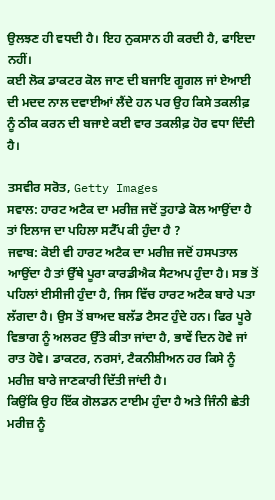ਉਲਝਣ ਹੀ ਵਧਦੀ ਹੈ। ਇਹ ਨੁਕਸਾਨ ਹੀ ਕਰਦੀ ਹੈ, ਫਾਇਦਾ ਨਹੀਂ।
ਕਈ ਲੋਕ ਡਾਕਟਰ ਕੋਲ ਜਾਣ ਦੀ ਬਜਾਇ ਗੂਗਲ ਜਾਂ ਏਆਈ ਦੀ ਮਦਦ ਨਾਲ ਦਵਾਈਆਂ ਲੈਂਦੇ ਹਨ ਪਰ ਉਹ ਕਿਸੇ ਤਕਲੀਫ਼ ਨੂੰ ਠੀਕ ਕਰਨ ਦੀ ਬਜਾਏ ਕਈ ਵਾਰ ਤਕਲੀਫ਼ ਹੋਰ ਵਧਾ ਦਿੰਦੀ ਹੈ।

ਤਸਵੀਰ ਸਰੋਤ, Getty Images
ਸਵਾਲ: ਹਾਰਟ ਅਟੈਕ ਦਾ ਮਰੀਜ਼ ਜਦੋਂ ਤੁਹਾਡੇ ਕੋਲ ਆਉਂਦਾ ਹੈ ਤਾਂ ਇਲਾਜ ਦਾ ਪਹਿਲਾ ਸਟੈੱਪ ਕੀ ਹੁੰਦਾ ਹੈ ?
ਜਵਾਬ: ਕੋਈ ਵੀ ਹਾਰਟ ਅਟੈਕ ਦਾ ਮਰੀਜ਼ ਜਦੋਂ ਹਸਪਤਾਲ ਆਉਂਦਾ ਹੈ ਤਾਂ ਉੱਥੇ ਪੂਰਾ ਕਾਰਡੀਐਕ ਸੈਟਅਪ ਹੁੰਦਾ ਹੈ। ਸਭ ਤੋਂ ਪਹਿਲਾਂ ਈਸੀਜੀ ਹੁੰਦਾ ਹੈ, ਜਿਸ ਵਿੱਚ ਹਾਰਟ ਅਟੈਕ ਬਾਰੇ ਪਤਾ ਲੱਗਦਾ ਹੈ। ਉਸ ਤੋਂ ਬਾਅਦ ਬਲੱਡ ਟੈਸਟ ਹੁੰਦੇ ਹਨ। ਫਿਰ ਪੂਰੇ ਵਿਭਾਗ ਨੂੰ ਅਲਰਟ ਉੱਤੇ ਕੀਤਾ ਜਾਂਦਾ ਹੈ, ਭਾਵੇਂ ਦਿਨ ਹੋਵੇ ਜਾਂ ਰਾਤ ਹੋਵੇ। ਡਾਕਟਰ, ਨਰਸਾਂ, ਟੈਕਨੀਸ਼ੀਅਨ ਹਰ ਕਿਸੇ ਨੂੰ ਮਰੀਜ਼ ਬਾਰੇ ਜਾਣਕਾਰੀ ਦਿੱਤੀ ਜਾਂਦੀ ਹੈ।
ਕਿਉਂਕਿ ਉਹ ਇੱਕ ਗੋਲਡਨ ਟਾਈਮ ਹੁੰਦਾ ਹੈ ਅਤੇ ਜਿੰਨੀ ਛੇਤੀ ਮਰੀਜ਼ ਨੂੰ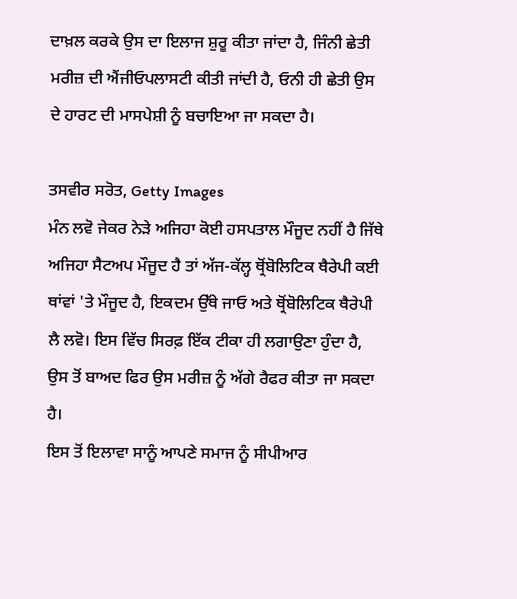ਦਾਖ਼ਲ ਕਰਕੇ ਉਸ ਦਾ ਇਲਾਜ ਸ਼ੁਰੂ ਕੀਤਾ ਜਾਂਦਾ ਹੈ, ਜਿੰਨੀ ਛੇਤੀ ਮਰੀਜ਼ ਦੀ ਐਂਜੀਓਪਲਾਸਟੀ ਕੀਤੀ ਜਾਂਦੀ ਹੈ, ਓਨੀ ਹੀ ਛੇਤੀ ਉਸ ਦੇ ਹਾਰਟ ਦੀ ਮਾਸਪੇਸ਼ੀ ਨੂੰ ਬਚਾਇਆ ਜਾ ਸਕਦਾ ਹੈ।

ਤਸਵੀਰ ਸਰੋਤ, Getty Images
ਮੰਨ ਲਵੋ ਜੇਕਰ ਨੇੜੇ ਅਜਿਹਾ ਕੋਈ ਹਸਪਤਾਲ ਮੌਜੂਦ ਨਹੀਂ ਹੈ ਜਿੱਥੇ ਅਜਿਹਾ ਸੈਟਅਪ ਮੌਜੂਦ ਹੈ ਤਾਂ ਅੱਜ-ਕੱਲ੍ਹ ਥ੍ਰੋਂਬੋਲਿਟਿਕ ਥੈਰੇਪੀ ਕਈ ਥਾਂਵਾਂ 'ਤੇ ਮੌਜੂਦ ਹੈ, ਇਕਦਮ ਉੱਥੇ ਜਾਓ ਅਤੇ ਥ੍ਰੋਂਬੋਲਿਟਿਕ ਥੈਰੇਪੀ ਲੈ ਲਵੋ। ਇਸ ਵਿੱਚ ਸਿਰਫ਼ ਇੱਕ ਟੀਕਾ ਹੀ ਲਗਾਉਣਾ ਹੁੰਦਾ ਹੈ, ਉਸ ਤੋਂ ਬਾਅਦ ਫਿਰ ਉਸ ਮਰੀਜ਼ ਨੂੰ ਅੱਗੇ ਰੈਫਰ ਕੀਤਾ ਜਾ ਸਕਦਾ ਹੈ।
ਇਸ ਤੋਂ ਇਲਾਵਾ ਸਾਨੂੰ ਆਪਣੇ ਸਮਾਜ ਨੂੰ ਸੀਪੀਆਰ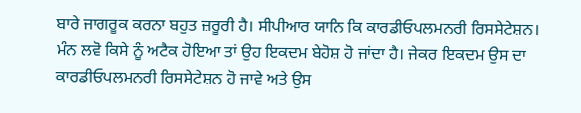ਬਾਰੇ ਜਾਗਰੂਕ ਕਰਨਾ ਬਹੁਤ ਜ਼ਰੂਰੀ ਹੈ। ਸੀਪੀਆਰ ਯਾਨਿ ਕਿ ਕਾਰਡੀਓਪਲਮਨਰੀ ਰਿਸਸੇਟੇਸ਼ਨ। ਮੰਨ ਲਵੋ ਕਿਸੇ ਨੂੰ ਅਟੈਕ ਹੋਇਆ ਤਾਂ ਉਹ ਇਕਦਮ ਬੇਹੋਸ਼ ਹੋ ਜਾਂਦਾ ਹੈ। ਜੇਕਰ ਇਕਦਮ ਉਸ ਦਾ ਕਾਰਡੀਓਪਲਮਨਰੀ ਰਿਸਸੇਟੇਸ਼ਨ ਹੋ ਜਾਵੇ ਅਤੇ ਉਸ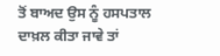ਤੋਂ ਬਾਅਦ ਉਸ ਨੂੰ ਹਸਪਤਾਲ ਦਾਖ਼ਲ ਕੀਤਾ ਜਾਵੇ ਤਾਂ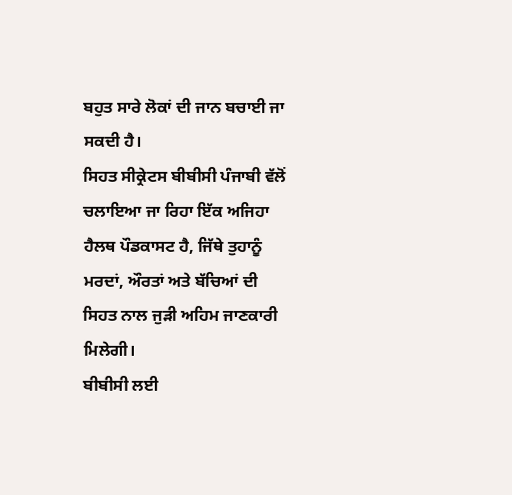ਬਹੁਤ ਸਾਰੇ ਲੋਕਾਂ ਦੀ ਜਾਨ ਬਚਾਈ ਜਾ ਸਕਦੀ ਹੈ।
ਸਿਹਤ ਸੀਕ੍ਰੇਟਸ ਬੀਬੀਸੀ ਪੰਜਾਬੀ ਵੱਲੋਂ ਚਲਾਇਆ ਜਾ ਰਿਹਾ ਇੱਕ ਅਜਿਹਾ ਹੈਲਥ ਪੌਡਕਾਸਟ ਹੈ, ਜਿੱਥੇ ਤੁਹਾਨੂੰ ਮਰਦਾਂ, ਔਰਤਾਂ ਅਤੇ ਬੱਚਿਆਂ ਦੀ ਸਿਹਤ ਨਾਲ ਜੁੜੀ ਅਹਿਮ ਜਾਣਕਾਰੀ ਮਿਲੇਗੀ।
ਬੀਬੀਸੀ ਲਈ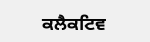ਕਲੈਕਟਿਵ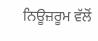ਨਿਊਜ਼ਰੂਮ ਵੱਲੋਂ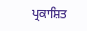ਪ੍ਰਕਾਸ਼ਿਤ